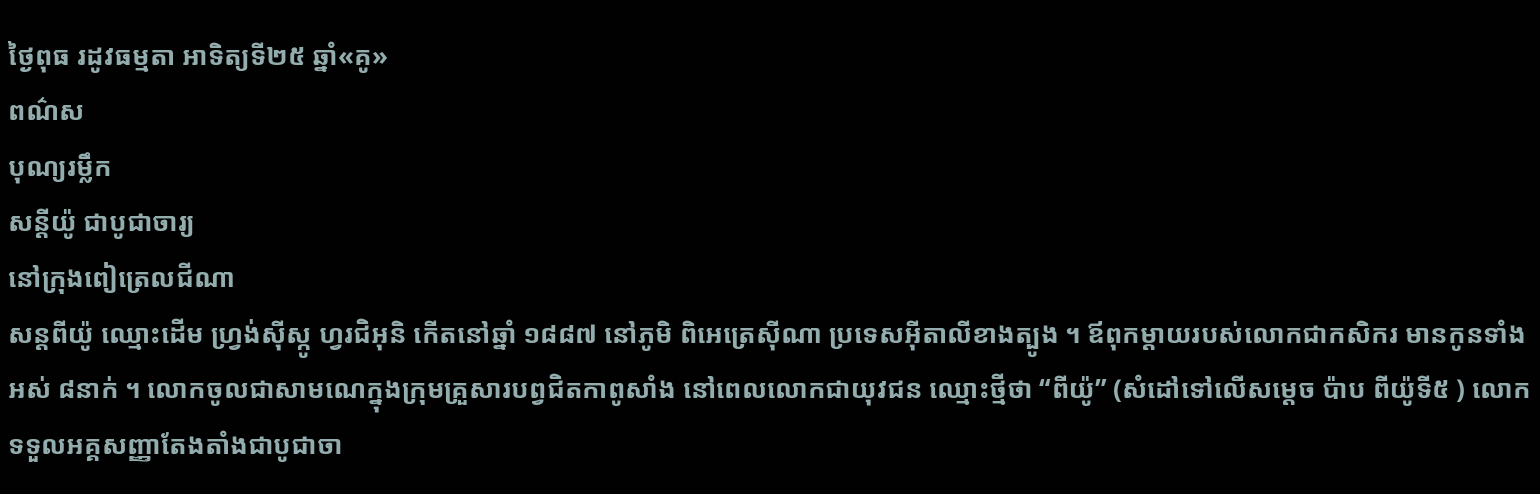ថ្ងៃពុធ រដូវធម្មតា អាទិត្យទី២៥ ឆ្នាំ«គូ»
ពណ៌ស
បុណ្យរម្លឹក
សន្តីយ៉ូ ជាបូជាចារ្យ
នៅក្រុងពៀត្រេលជីណា
សន្តពីយ៉ូ ឈ្មោះដើម ហ្វ្រង់ស៊ីស្កូ ហ្វរជិអុនិ កើតនៅឆ្នាំ ១៨៨៧ នៅភូមិ ពិអេត្រេស៊ីណា ប្រទេសអ៊ីតាលីខាងត្បូង ។ ឪពុកម្តាយរបស់លោកជាកសិករ មានកូនទាំងអស់ ៨នាក់ ។ លោកចូលជាសាមណេក្នុងក្រុមគ្រួសារបព្វជិតកាពូសាំង នៅពេលលោកជាយុវជន ឈ្មោះថ្មីថា “ពីយ៉ូ” (សំដៅទៅលើសម្ដេច ប៉ាប ពីយ៉ូទី៥ ) លោកទទួលអគ្គសញ្ញាតែងតាំងជាបូជាចា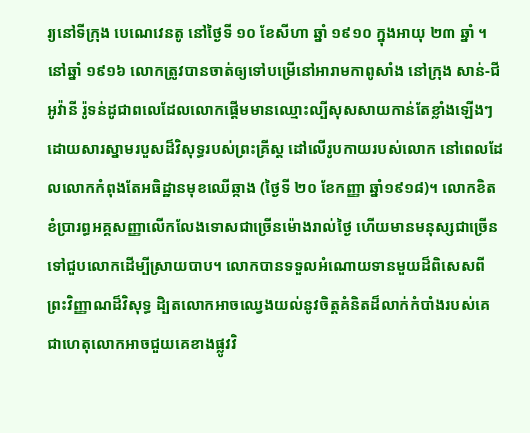រ្យនៅទីក្រុង បេណេវេនតូ នៅថ្ងៃទី ១០ ខែសីហា ឆ្នាំ ១៩១០ ក្នុងអាយុ ២៣ ឆ្នាំ ។ នៅឆ្នាំ ១៩១៦ លោកត្រូវបានចាត់ឲ្យទៅបម្រើនៅអារាមកាពូសាំង នៅក្រុង សាន់-ជីអូវ៉ានី រ៉ូទន់ដូជាពលេដែលលោកផ្តើមមានឈ្មោះល្បីសុសសាយកាន់តែខ្លាំងឡើងៗ ដោយសារស្នាមរបួសដ៏វិសុទ្ធរបស់ព្រះគ្រីស្ត ដៅលើរូបកាយរបស់លោក នៅពេលដែលលោកកំពុងតែអធិដ្ឋានមុខឈើឆ្កាង (ថ្ងៃទី ២០ ខែកញ្ញា ឆ្នាំ១៩១៨)។ លោកខិតខំប្រារព្ធអគ្គសញ្ញាលើកលែងទោសជាច្រើនម៉ោងរាល់ថ្ងៃ ហើយមានមនុស្សជាច្រើនទៅជួបលោកដើម្បីស្រាយបាប។ លោកបានទទួលអំណោយទានមួយដ៏ពិសេសពីព្រះវិញ្ញាណដ៏វិសុទ្ធ ដិ្បតលោកអាចឈ្វេងយល់នូវចិត្តគំនិតដ៏លាក់កំបាំងរបស់គេ ជាហេតុលោកអាចជួយគេខាងផ្លូវវិ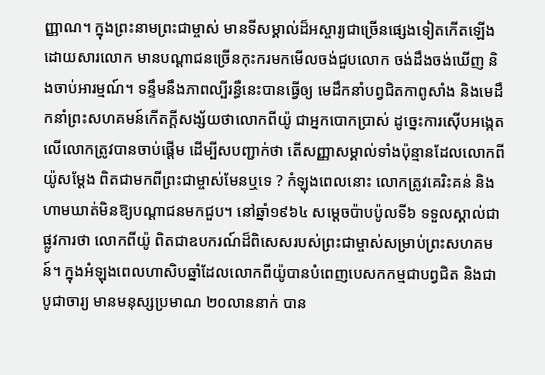ញ្ញាណ។ ក្នុងព្រះនាមព្រះជាម្ចាស់ មានទីសម្គាល់ដ៏អស្ចារ្យជាច្រើនផ្សេងទៀតកើតឡើងដោយសារលោក មានបណ្តាជនច្រើនកុះករមកមើលចង់ជួបលោក ចង់ដឹងចង់ឃើញ និងចាប់អារម្មណ៍។ ទន្ទឹមនឹងភាពល្បីរន្ធឺនេះបានធើ្វឲ្យ មេដឹកនាំបព្វជិតកាពូសាំង និងមេដឹកនាំព្រះសហគមន៍កើតក្តីសង្ស័យថាលោកពីយ៉ូ ជាអ្នកបោកប្រាស់ ដូច្នេះការស៊ើបអង្កេតលើលោកត្រូវបានចាប់ផ្តើម ដើម្បីសបញ្ជាក់ថា តើសញ្ញាសម្គាល់ទាំងប៉ុន្មានដែលលោកពីយ៉ូសម្តែង ពិតជាមកពីព្រះជាម្ចាស់មែនឬទេ ? កំឡុងពេលនោះ លោកត្រូវគេរិះគន់ និងហាមឃាត់មិនឱ្យបណ្តាជនមកជួប។ នៅឆ្នាំ១៩៦៤ សម្តេចប៉ាបប៉ូលទី៦ ទទួលស្គាល់ជាផ្លូវការថា លោកពីយ៉ូ ពិតជាឧបករណ៍ដ៏ពិសេសរបស់ព្រះជាម្ចាស់សម្រាប់ព្រះសហគមន៍។ ក្នុងអំឡុងពេលហាសិបឆ្នាំដែលលោកពីយ៉ូបានបំពេញបេសកកម្មជាបព្វជិត និងជាបូជាចារ្យ មានមនុស្សប្រមាណ ២០លាននាក់ បាន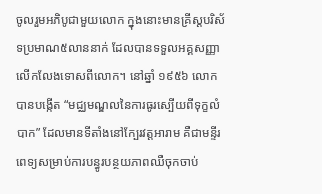ចូលរួមអភិបូជាមួយលោក ក្នុងនោះមានគ្រីស្តបរិស័ទប្រមាណ៥លាននាក់ ដែលបានទទួលអគ្គសញ្ញាលើកលែងទោសពីលោក។ នៅឆ្នាំ ១៩៥៦ លោកបានបង្កើត “មជ្ឈមណ្ឌលនៃការធូរស្បើយពីទុក្ខលំបាក” ដែលមានទីតាំងនៅក្បែរវត្តអារាម គឺជាមន្ទីរពេទ្យសម្រាប់ការបន្ធូរបន្ថយភាពឈឺចុកចាប់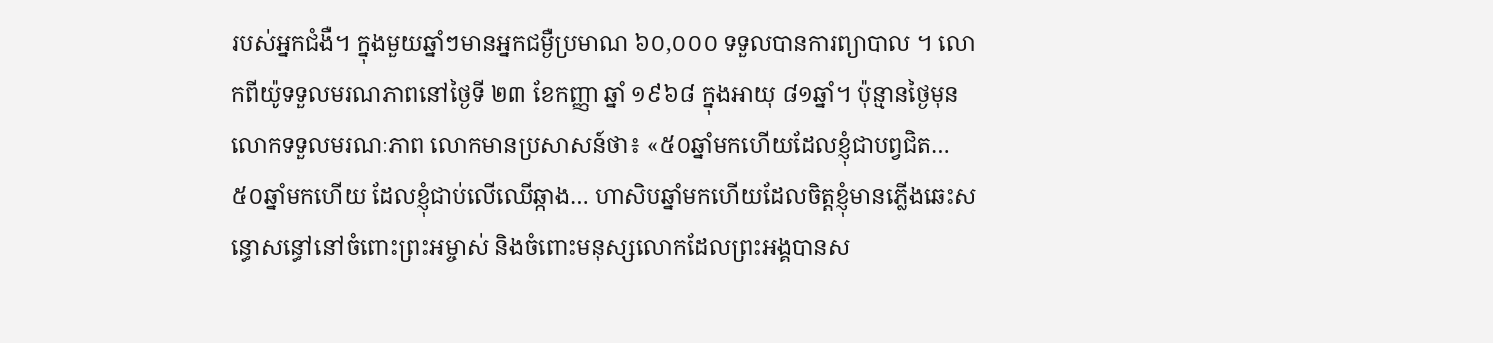របស់អ្នកជំងឺ។ ក្នុងមួយឆ្នាំៗមានអ្នកជម្ងឺប្រមាណ ៦០,០០០ ទទួលបានការព្យាបាល ។ លោកពីយ៉ូទទួលមរណភាពនៅថ្ងៃទី ២៣ ខែកញ្ញា ឆ្នាំ ១៩៦៨ ក្នុងអាយុ ៨១ឆ្នាំ។ ប៉ុន្មានថ្ងៃមុនលោកទទួលមរណៈភាព លោកមានប្រសាសន៍ថា៖ «៥០ឆ្នាំមកហើយដែលខ្ញុំជាបព្វជិត… ៥០ឆ្នាំមកហើយ ដែលខ្ញុំជាប់លើឈើឆ្កាង… ហាសិបឆ្នាំមកហើយដែលចិត្តខ្ញុំមានភ្លើងឆេះសន្ធោសន្ធៅនៅចំពោះព្រះអម្ចាស់ និងចំពោះមនុស្សលោកដែលព្រះអង្គបានស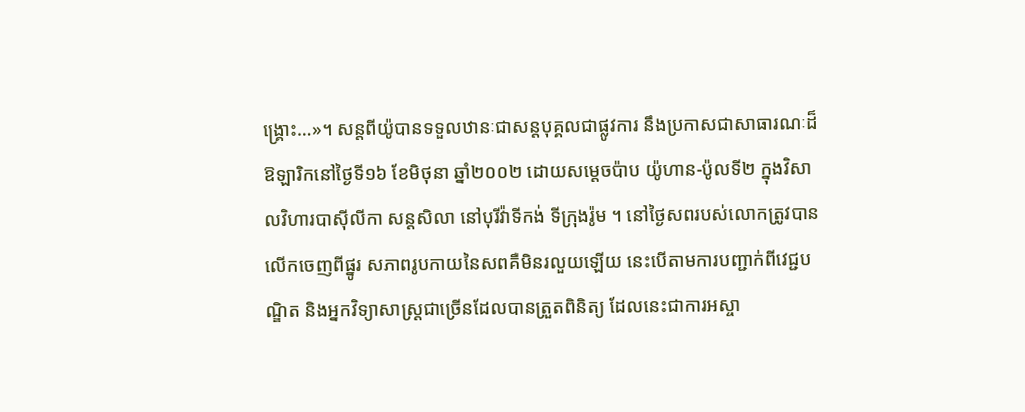ង្គ្រោះ…»។ សន្តពីយ៉ូបានទទួលឋានៈជាសន្តបុគ្គលជាផ្លូវការ នឹងប្រកាសជាសាធារណៈដ៏ឱឡារិកនៅថ្ងៃទី១៦ ខែមិថុនា ឆ្នាំ២០០២ ដោយសម្តេចប៉ាប យ៉ូហាន-ប៉ូលទី២ ក្នុងវិសាលវិហារបាស៊ីលីកា សន្តសិលា នៅបុរីវ៉ាទីកង់ ទីក្រុងរ៉ូម ។ នៅថ្ងៃសពរបស់លោកត្រូវបានលើកចេញពីផ្នូរ សភាពរូបកាយនៃសពគឺមិនរលួយឡើយ នេះបើតាមការបញ្ជាក់ពីវេជ្ជបណ្ឌិត និងអ្នកវិទ្យាសាស្ត្រជាច្រើនដែលបានត្រួតពិនិត្យ ដែលនេះជាការអស្ចា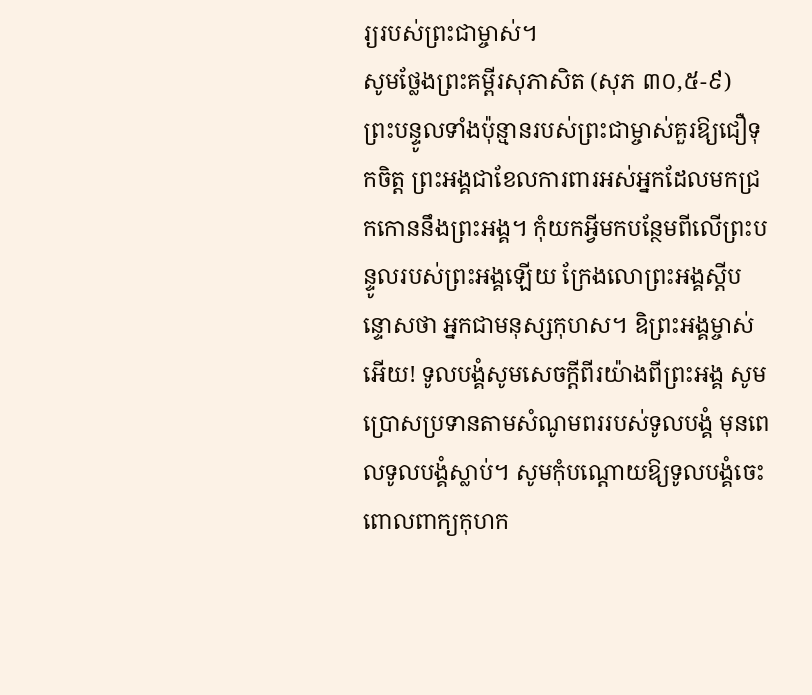រ្យរបស់ព្រះជាម្ចាស់។
សូមថ្លែងព្រះគម្ពីរសុភាសិត (សុភ ៣០,៥-៩)
ព្រះបន្ទូលទាំងប៉ុន្មានរបស់ព្រះជាម្ចាស់គួរឱ្យជឿទុកចិត្ត ព្រះអង្គជាខែលការពារអស់អ្នកដែលមកជ្រកកោននឹងព្រះអង្គ។ កុំយកអ្វីមកបន្ថែមពីលើព្រះបន្ទូលរបស់ព្រះអង្គឡើយ ក្រែងលោព្រះអង្គស្ដីបន្ទោសថា អ្នកជាមនុស្សកុហស។ ឧិព្រះអង្គម្ចាស់អើយ! ទូលបង្គំសូមសេចក្ដីពីរយ៉ាងពីព្រះអង្គ សូមប្រោសប្រទានតាមសំណូមពររបស់ទូលបង្គំ មុនពេលទូលបង្គំស្លាប់។ សូមកុំបណ្ដោយឱ្យទូលបង្គំចេះពោលពាក្យកុហក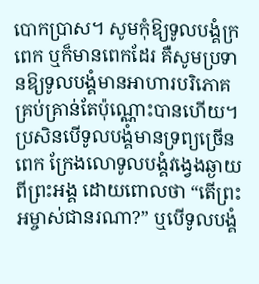បោកប្រាស។ សូមកុំឱ្យទូលបង្គំក្រពេក ឬក៏មានពេកដែរ គឺសូមប្រទានឱ្យទូលបង្គំមានអាហារបរិភោគគ្រប់គ្រាន់តែប៉ុណ្ណោះបានហើយ។ ប្រសិនបើទូលបង្គំមានទ្រព្យច្រើនពេក ក្រែងលោទូលបង្គំវងេ្វងឆ្ងាយពីព្រះអង្គ ដោយពោលថា “តើព្រះអម្ចាស់ជានរណា?” ឬបើទូលបង្គំ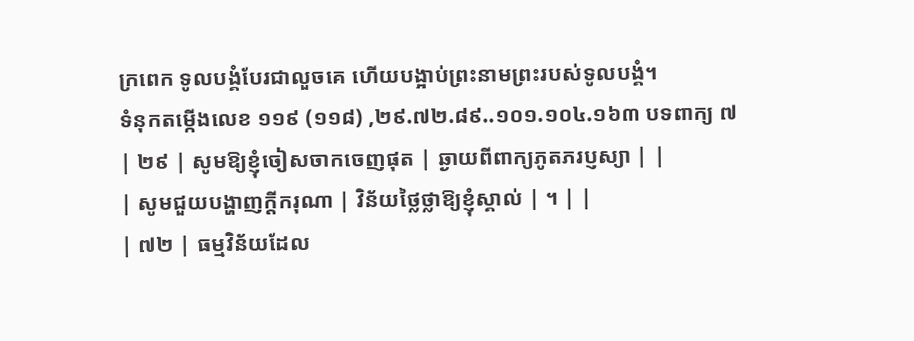ក្រពេក ទូលបង្គំបែរជាលួចគេ ហើយបង្អាប់ព្រះនាមព្រះរបស់ទូលបង្គំ។
ទំនុកតម្កើងលេខ ១១៩ (១១៨) ,២៩.៧២.៨៩..១០១.១០៤.១៦៣ បទពាក្យ ៧
| ២៩ | សូមឱ្យខ្ញុំចៀសចាកចេញផុត | ឆ្ងាយពីពាក្យភូតភរប្ញស្យា | |
| សូមជួយបង្ហាញក្ដីករុណា | វិន័យថ្លៃថ្លាឱ្យខ្ញុំស្គាល់ | ។ | |
| ៧២ | ធម្មវិន័យដែល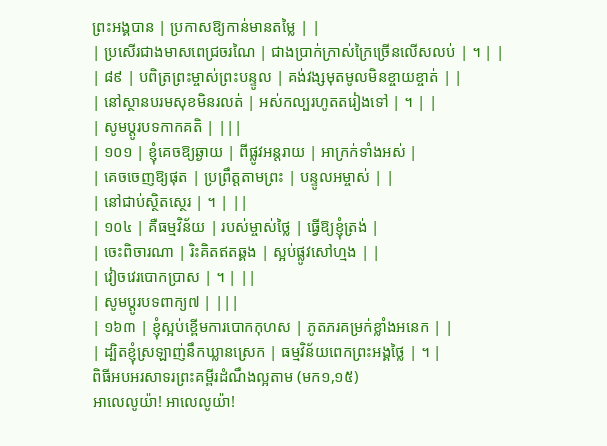ព្រះអង្គបាន | ប្រកាសឱ្យកាន់មានតម្លៃ | |
| ប្រសើរជាងមាសពេជ្រចរណៃ | ជាងប្រាក់ក្រាស់ក្រៃច្រើនលើសលប់ | ។ | |
| ៨៩ | បពិត្រព្រះម្ចាស់ព្រះបន្ទូល | គង់វង្សមុតមូលមិនខ្ចាយខ្ចាត់ | |
| នៅស្ថានបរមសុខមិនរលត់ | អស់កល្បរហូតតរៀងទៅ | ។ | |
| សូមប្តូរបទកាកគតិ | |||
| ១០១ | ខ្ញុំគេចឱ្យឆ្ងាយ | ពីផ្លូវអន្ដរាយ | អាក្រក់ទាំងអស់ |
| គេចចេញឱ្យផុត | ប្រព្រឹត្តតាមព្រះ | បន្ទូលអម្ចាស់ | |
| នៅជាប់ស្ថិតស្ថេរ | ។ | ||
| ១០៤ | គឺធម្មវិន័យ | របស់ម្ចាស់ថ្លៃ | ធើ្វឱ្យខ្ញុំត្រង់ |
| ចេះពិចារណា | រិះគិតឥតឆ្គង | ស្អប់ផ្លូវសៅហ្មង | |
| វៀចវេរបោកប្រាស | ។ | ||
| សូមប្តូរបទពាក្យ៧ | |||
| ១៦៣ | ខ្ញុំស្អប់ខ្ពើមការបោកកុហស | ភូតភរគម្រក់ខ្លាំងអនេក | |
| ដ្បិតខ្ញុំស្រឡាញ់នឹកឃ្លានស្រេក | ធម្មវិន័យពេកព្រះអង្គថ្លៃ | ។ |
ពិធីអបអរសាទរព្រះគម្ពីរដំណឹងល្អតាម (មក១,១៥)
អាលេលូយ៉ា! អាលេលូយ៉ា!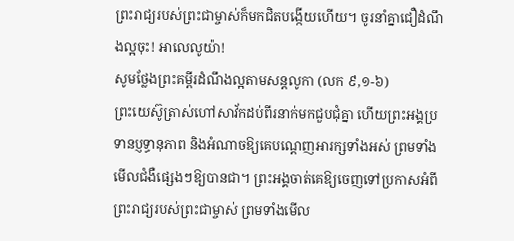ព្រះរាជ្យរបស់ព្រះជាម្ចាស់ក៏មកជិតបង្កើយហើយ។ ចូរនាំគ្នាជឿដំណឹងល្អចុះ! អាលេលូយ៉ា!
សូមថ្លែងព្រះគម្ពីរដំណឹងល្អតាមសន្តលូកា (លក ៩,១-៦)
ព្រះយេស៊ូត្រាស់ហៅសាវ័កដប់ពីរនាក់មកជួបជុំគ្នា ហើយព្រះអង្គប្រទានប្ញទ្ធានុភាព និងអំណាចឱ្យគេបណ្ដេញអារក្សទាំងអស់ ព្រមទាំងមើលជំងឺផ្សេងៗឱ្យបានជា។ ព្រះអង្គចាត់គេឱ្យចេញទៅប្រកាសអំពីព្រះរាជ្យរបស់ព្រះជាម្ចាស់ ព្រមទាំងមើល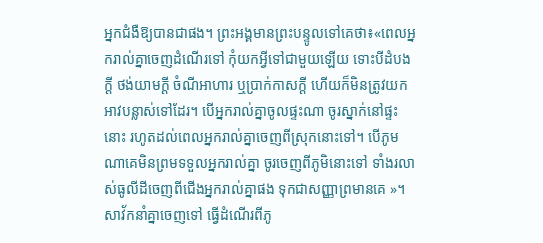អ្នកជំងឺឱ្យបានជាផង។ ព្រះអង្គមានព្រះបន្ទូលទៅគេថា៖«ពេលអ្នករាល់គ្នាចេញដំណើរទៅ កុំយកអ្វីទៅជាមួយឡើយ ទោះបីដំបងក្ដី ថង់យាមក្ដី ចំណីអាហារ ឬប្រាក់កាសក្ដី ហើយក៏មិនត្រូវយកអាវបន្លាស់ទៅដែរ។ បើអ្នករាល់គ្នាចូលផ្ទះណា ចូរស្នាក់នៅផ្ទះនោះ រហូតដល់ពេលអ្នករាល់គ្នាចេញពីស្រុកនោះទៅ។ បើភូមណាគេមិនព្រមទទួលអ្នករាល់គ្នា ចូរចេញពីភូមិនោះទៅ ទាំងរលាស់ធូលីដីចេញពីជើងអ្នករាល់គ្នាផង ទុកជាសញ្ញាព្រមានគេ »។ សាវ័កនាំគ្នាចេញទៅ ធើ្វដំណើរពីភូ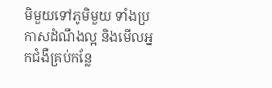មិមួយទៅភូមិមួយ ទាំងប្រកាសដំណឹងល្អ និងមើលអ្នកជំងឺគ្រប់កន្លែ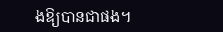ងឱ្យបានជាផង។